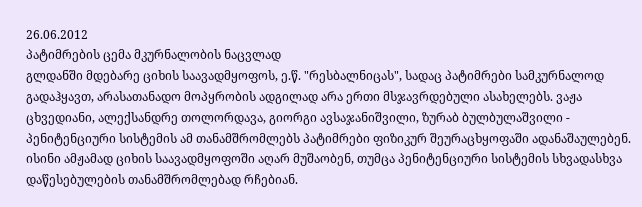26.06.2012
პატიმრების ცემა მკურნალობის ნაცვლად
გლდანში მდებარე ციხის საავადმყოფოს, ე.წ. "რესბალნიცას", სადაც პატიმრები სამკურნალოდ გადაჰყავთ, არასათანადო მოპყრობის ადგილად არა ერთი მსჯავრდებული ასახელებს. ვაჟა ცხვედიანი, ალექსანდრე თოლორდავა, გიორგი ავსაჯანიშვილი, ზურაბ ბულბულაშვილი - პენიტენციური სისტემის ამ თანამშრომლებს პატიმრები ფიზიკურ შეურაცხყოფაში ადანაშაულებენ. ისინი ამჟამად ციხის საავადმყოფოში აღარ მუშაობენ, თუმცა პენიტენციური სისტემის სხვადასხვა დაწესებულების თანამშრომლებად რჩებიან.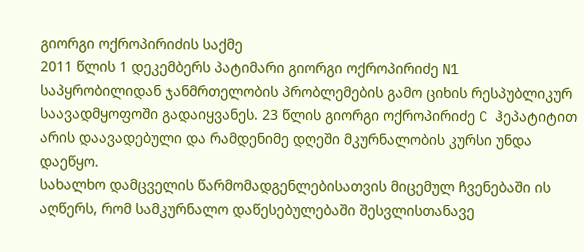გიორგი ოქროპირიძის საქმე
2011 წლის 1 დეკემბერს პატიმარი გიორგი ოქროპირიძე N1 საპყრობილიდან ჯანმრთელობის პრობლემების გამო ციხის რესპუბლიკურ საავადმყოფოში გადაიყვანეს. 23 წლის გიორგი ოქროპირიძე C ჰეპატიტით არის დაავადებული და რამდენიმე დღეში მკურნალობის კურსი უნდა დაეწყო.
სახალხო დამცველის წარმომადგენლებისათვის მიცემულ ჩვენებაში ის აღწერს, რომ სამკურნალო დაწესებულებაში შესვლისთანავე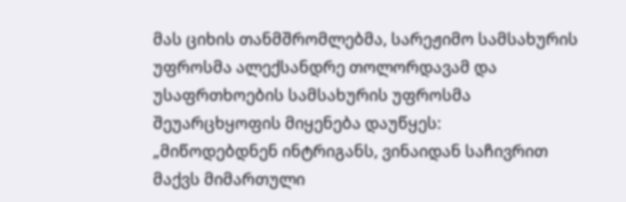მას ციხის თანმშრომლებმა, სარეჟიმო სამსახურის უფროსმა ალექსანდრე თოლორდავამ და უსაფრთხოების სამსახურის უფროსმა შეუარცხყოფის მიყენება დაუწყეს:
„მიწოდებდნენ ინტრიგანს, ვინაიდან საჩივრით მაქვს მიმართული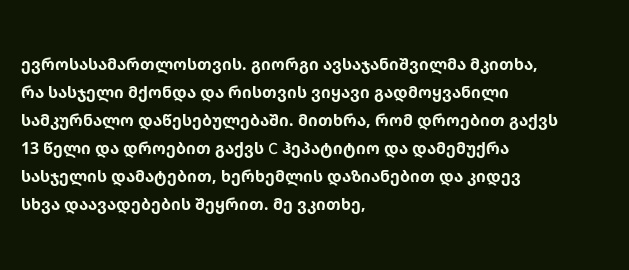ევროსასამართლოსთვის. გიორგი ავსაჯანიშვილმა მკითხა, რა სასჯელი მქონდა და რისთვის ვიყავი გადმოყვანილი სამკურნალო დაწესებულებაში. მითხრა, რომ დროებით გაქვს 13 წელი და დროებით გაქვს C ჰეპატიტიო და დამემუქრა სასჯელის დამატებით, ხერხემლის დაზიანებით და კიდევ სხვა დაავადებების შეყრით. მე ვკითხე,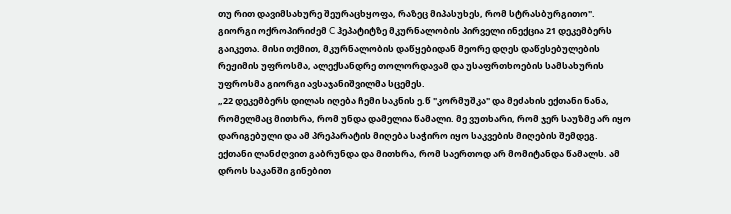თუ რით დავიმსახურე შეურაცხყოფა, რაზეც მიპასუხეს, რომ სტრასბურგითო".
გიორგი ოქროპირიძემ C ჰეპატიტზე მკურნალობის პირველი ინექცია 21 დეკემბერს გაიკეთა. მისი თქმით, მკურნალობის დაწყებიდან მეორე დღეს დაწესებულების რეჟიმის უფროსმა, ალექსანდრე თოლორდავამ და უსაფრთხოების სამსახურის უფროსმა გიორგი ავსაჯანიშვილმა სცემეს.
„22 დეკემბერს დილას იღება ჩემი საკნის ე.წ "კორმუშკა" და მეძახის ექთანი ნანა, რომელმაც მითხრა, რომ უნდა დამელია წამალი. მე ვუთხარი, რომ ჯერ საუზმე არ იყო დარიგებული და ამ პრეპარატის მიღება საჭირო იყო საკვების მიღების შემდეგ. ექთანი ლანძღვით გაბრუნდა და მითხრა, რომ საერთოდ არ მომიტანდა წამალს. ამ დროს საკანში გინებით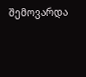შემოვარდა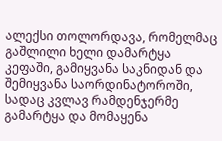ალექსი თოლორდავა, რომელმაც გაშლილი ხელი დამარტყა კეფაში, გამიყვანა საკნიდან და შემიყვანა საორდინატოროში, სადაც კვლავ რამდენჯერმე გამარტყა და მომაყენა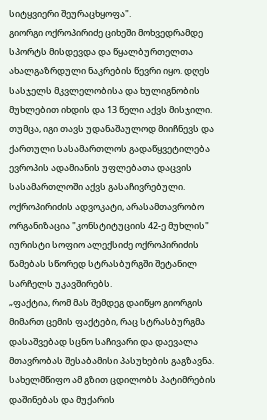სიტყვიერი შეურაცხყოფა".
გიორგი ოქროპირიძე ციხეში მოხვედრამდე სპორტს მისდევდა და წყალბურთელთა ახალგაზრდული ნაკრების წევრი იყო. დღეს სასჯელს მკვლელობისა და ხულიგნობის მუხლებით იხდის და 13 წელი აქვს მისჯილი. თუმცა, იგი თავს უდანაშაულოდ მიიჩნევს და ქართული სასამართლოს გადაწყვეტილება ევროპის ადამიანის უფლებათა დაცვის სასამართლოში აქვს გასაჩივრებული.
ოქროპირიძის ადვოკატი, არასამთავრობო ორგანიზაცია "კონსტიტუციის 42-ე მუხლის" იურისტი სოფიო ალექსიძე ოქროპირიძის წამებას სწორედ სტრასბურგში შეტანილ სარჩელს უკავშირებს.
„ფაქტია, რომ მას შემდეგ დაიწყო გიორგის მიმართ ცემის ფაქტები, რაც სტრასბურგმა დასაშვებად სცნო საჩივარი და დაევალა მთავრობას შესაბამისი პასუხების გაგზავნა. სახელმწიფო ამ გზით ცდილობს პატიმრების დაშინებას და მუქარის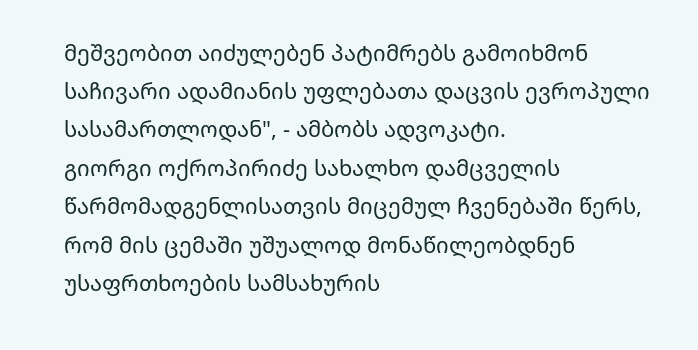მეშვეობით აიძულებენ პატიმრებს გამოიხმონ საჩივარი ადამიანის უფლებათა დაცვის ევროპული სასამართლოდან", - ამბობს ადვოკატი.
გიორგი ოქროპირიძე სახალხო დამცველის წარმომადგენლისათვის მიცემულ ჩვენებაში წერს, რომ მის ცემაში უშუალოდ მონაწილეობდნენ უსაფრთხოების სამსახურის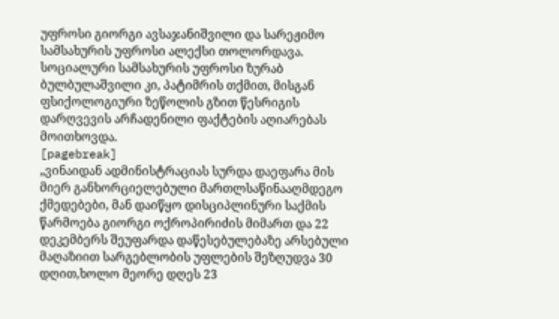უფროსი გიორგი ავსაჯანიშვილი და სარეჟიმო სამსახურის უფროსი ალექსი თოლორდავა. სოციალური სამსახურის უფროსი ზურაბ ბულბულაშვილი კი, პატიმრის თქმით, მისგან ფსიქოლოგიური ზეწოლის გზით წესრიგის დარღვევის არჩადენილი ფაქტების აღიარებას მოითხოვდა.
[pagebreak]
„ვინაიდან ადმინისტრაციას სურდა დაეფარა მის მიერ განხორციელებული მართლსაწინააღმდეგო ქმედებები, მან დაიწყო დისციპლინური საქმის წარმოება გიორგი ოქროპირიძის მიმართ და 22 დეკემბერს შეუფარდა დაწესებულებაზე არსებული მაღაზიით სარგებლობის უფლების შეზღუდვა 30 დღით,ხოლო მეორე დღეს 23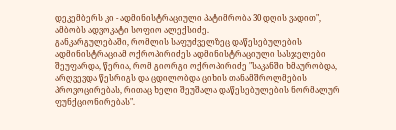დეკემბერს კი - ადმინისტრაციული პატიმრობა 30 დღის ვადით", ამბობს ადვოკატი სოფიო ალექსიძე.
განკარგულებაში, რომლის საფუძველზეც დაწესებულების ადმინისტრაციამ ოქროპირიძეს ადმინისტრაციული სასჯელები შეუფარდა, წერია, რომ გიორგი ოქროპირიძე "საკანში ხმაურობდა, არღვევდა წესრიგს და ცდილობდა ციხის თანამშროლმების პროვოცირებას, რითაც ხელი შეუშალა დაწესებულების ნორმალურ ფუნქციონირებას".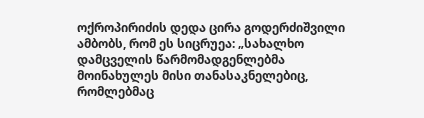ოქროპირიძის დედა ცირა გოდერძიშვილი ამბობს, რომ ეს სიცრუეა: „სახალხო დამცველის წარმომადგენლებმა მოინახულეს მისი თანასაკნელებიც, რომლებმაც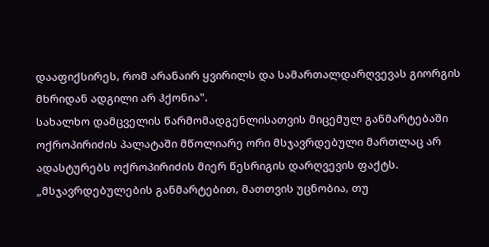დააფიქსირეს, რომ არანაირ ყვირილს და სამართალდარღვევას გიორგის მხრიდან ადგილი არ ჰქონია".
სახალხო დამცველის წარმომადგენლისათვის მიცემულ განმარტებაში ოქროპირიძის პალატაში მწოლიარე ორი მსჯავრდებული მართლაც არ ადასტურებს ოქროპირიძის მიერ წესრიგის დარღვევის ფაქტს. „მსჯავრდებულების განმარტებით, მათთვის უცნობია, თუ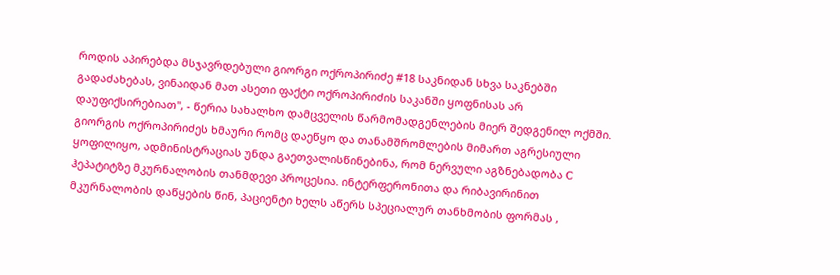როდის აპირებდა მსჯავრდებული გიორგი ოქროპირიძე #18 საკნიდან სხვა საკნებში გადაძახებას, ვინაიდან მათ ასეთი ფაქტი ოქროპირიძის საკანში ყოფნისას არ დაუფიქსირებიათ", - წერია სახალხო დამცველის წარმომადგენლების მიერ შედგენილ ოქმში.
გიორგის ოქროპირიძეს ხმაური რომც დაეწყო და თანამშრომლების მიმართ აგრესიული ყოფილიყო, ადმინისტრაციას უნდა გაეთვალისწინებინა, რომ ნერვული აგზნებადობა C ჰეპატიტზე მკურნალობის თანმდევი პროცესია. ინტერფერონითა და რიბავირინით მკურნალობის დაწყების წინ, პაციენტი ხელს აწერს სპეციალურ თანხმობის ფორმას ,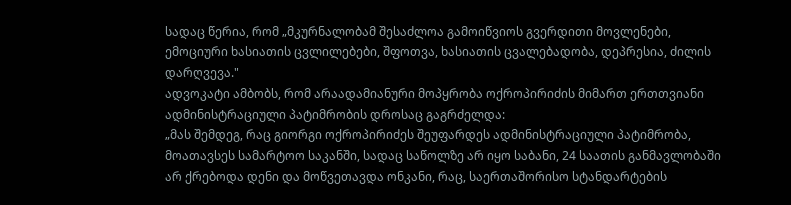სადაც წერია, რომ „მკურნალობამ შესაძლოა გამოიწვიოს გვერდითი მოვლენები, ემოციური ხასიათის ცვლილებები, შფოთვა, ხასიათის ცვალებადობა, დეპრესია, ძილის დარღვევა."
ადვოკატი ამბობს, რომ არაადამიანური მოპყრობა ოქროპირიძის მიმართ ერთთვიანი ადმინისტრაციული პატიმრობის დროსაც გაგრძელდა:
„მას შემდეგ, რაც გიორგი ოქროპირიძეს შეუფარდეს ადმინისტრაციული პატიმრობა, მოათავსეს სამარტოო საკანში, სადაც საწოლზე არ იყო საბანი, 24 საათის განმავლობაში არ ქრებოდა დენი და მოწვეთავდა ონკანი, რაც, საერთაშორისო სტანდარტების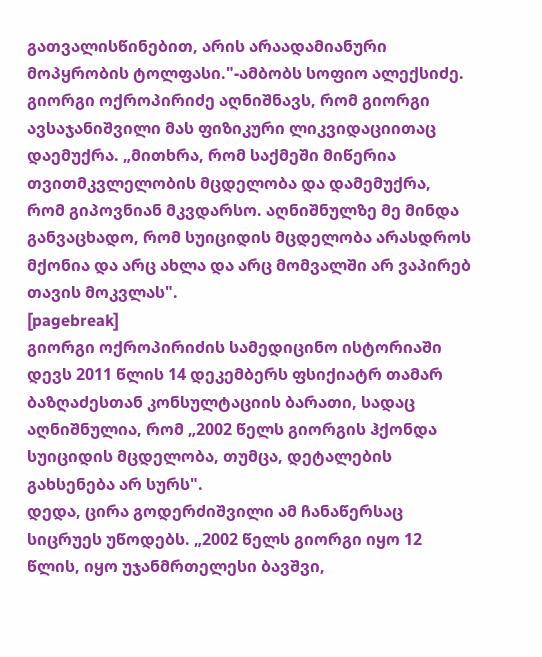გათვალისწინებით, არის არაადამიანური მოპყრობის ტოლფასი."-ამბობს სოფიო ალექსიძე.
გიორგი ოქროპირიძე აღნიშნავს, რომ გიორგი ავსაჯანიშვილი მას ფიზიკური ლიკვიდაციითაც დაემუქრა. „მითხრა, რომ საქმეში მიწერია თვითმკვლელობის მცდელობა და დამემუქრა, რომ გიპოვნიან მკვდარსო. აღნიშნულზე მე მინდა განვაცხადო, რომ სუიციდის მცდელობა არასდროს მქონია და არც ახლა და არც მომვალში არ ვაპირებ თავის მოკვლას".
[pagebreak]
გიორგი ოქროპირიძის სამედიცინო ისტორიაში დევს 2011 წლის 14 დეკემბერს ფსიქიატრ თამარ ბაზღაძესთან კონსულტაციის ბარათი, სადაც აღნიშნულია, რომ „2002 წელს გიორგის ჰქონდა სუიციდის მცდელობა, თუმცა, დეტალების გახსენება არ სურს".
დედა, ცირა გოდერძიშვილი ამ ჩანაწერსაც სიცრუეს უწოდებს. „2002 წელს გიორგი იყო 12 წლის, იყო უჯანმრთელესი ბავშვი,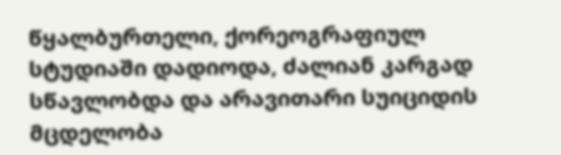წყალბურთელი, ქორეოგრაფიულ სტუდიაში დადიოდა, ძალიან კარგად სწავლობდა და არავითარი სუიციდის მცდელობა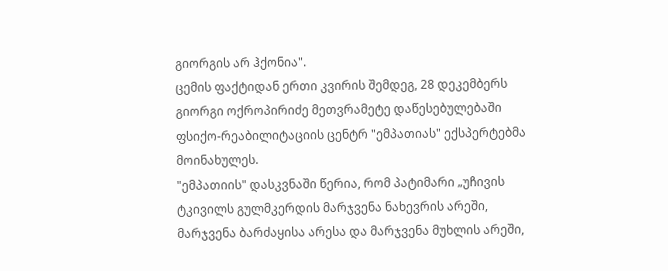გიორგის არ ჰქონია".
ცემის ფაქტიდან ერთი კვირის შემდეგ, 28 დეკემბერს გიორგი ოქროპირიძე მეთვრამეტე დაწესებულებაში ფსიქო-რეაბილიტაციის ცენტრ "ემპათიას" ექსპერტებმა მოინახულეს.
"ემპათიის" დასკვნაში წერია, რომ პატიმარი „უჩივის ტკივილს გულმკერდის მარჯვენა ნახევრის არეში, მარჯვენა ბარძაყისა არესა და მარჯვენა მუხლის არეში,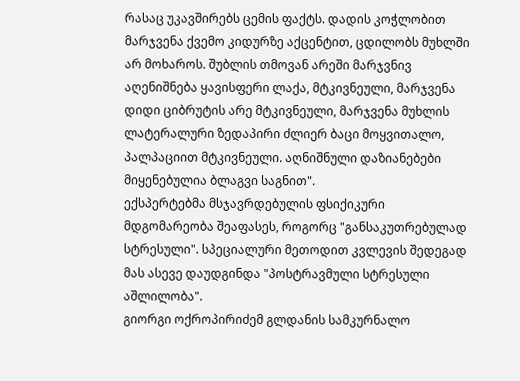რასაც უკავშირებს ცემის ფაქტს. დადის კოჭლობით მარჯვენა ქვემო კიდურზე აქცენტით, ცდილობს მუხლში არ მოხაროს. შუბლის თმოვან არეში მარჯვნივ აღენიშნება ყავისფერი ლაქა, მტკივნეული, მარჯვენა დიდი ციბრუტის არე მტკივნეული, მარჯვენა მუხლის ლატერალური ზედაპირი ძლიერ ბაცი მოყვითალო, პალპაციით მტკივნეული. აღნიშნული დაზიანებები მიყენებულია ბლაგვი საგნით".
ექსპერტებმა მსჯავრდებულის ფსიქიკური მდგომარეობა შეაფასეს, როგორც "განსაკუთრებულად სტრესული". სპეციალური მეთოდით კვლევის შედეგად მას ასევე დაუდგინდა "პოსტრავმული სტრესული აშლილობა".
გიორგი ოქროპირიძემ გლდანის სამკურნალო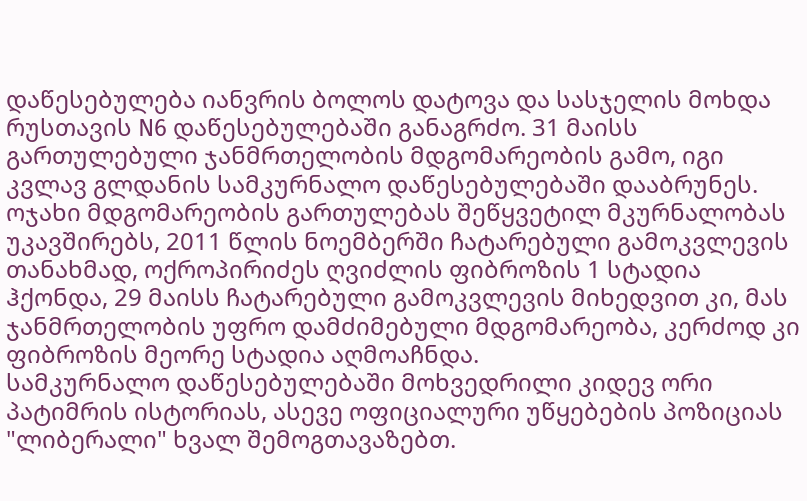დაწესებულება იანვრის ბოლოს დატოვა და სასჯელის მოხდა რუსთავის N6 დაწესებულებაში განაგრძო. 31 მაისს გართულებული ჯანმრთელობის მდგომარეობის გამო, იგი კვლავ გლდანის სამკურნალო დაწესებულებაში დააბრუნეს. ოჯახი მდგომარეობის გართულებას შეწყვეტილ მკურნალობას უკავშირებს, 2011 წლის ნოემბერში ჩატარებული გამოკვლევის თანახმად, ოქროპირიძეს ღვიძლის ფიბროზის 1 სტადია ჰქონდა, 29 მაისს ჩატარებული გამოკვლევის მიხედვით კი, მას ჯანმრთელობის უფრო დამძიმებული მდგომარეობა, კერძოდ კი ფიბროზის მეორე სტადია აღმოაჩნდა.
სამკურნალო დაწესებულებაში მოხვედრილი კიდევ ორი პატიმრის ისტორიას, ასევე ოფიციალური უწყებების პოზიციას "ლიბერალი" ხვალ შემოგთავაზებთ.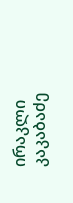ირაკლი კაკაბაძე